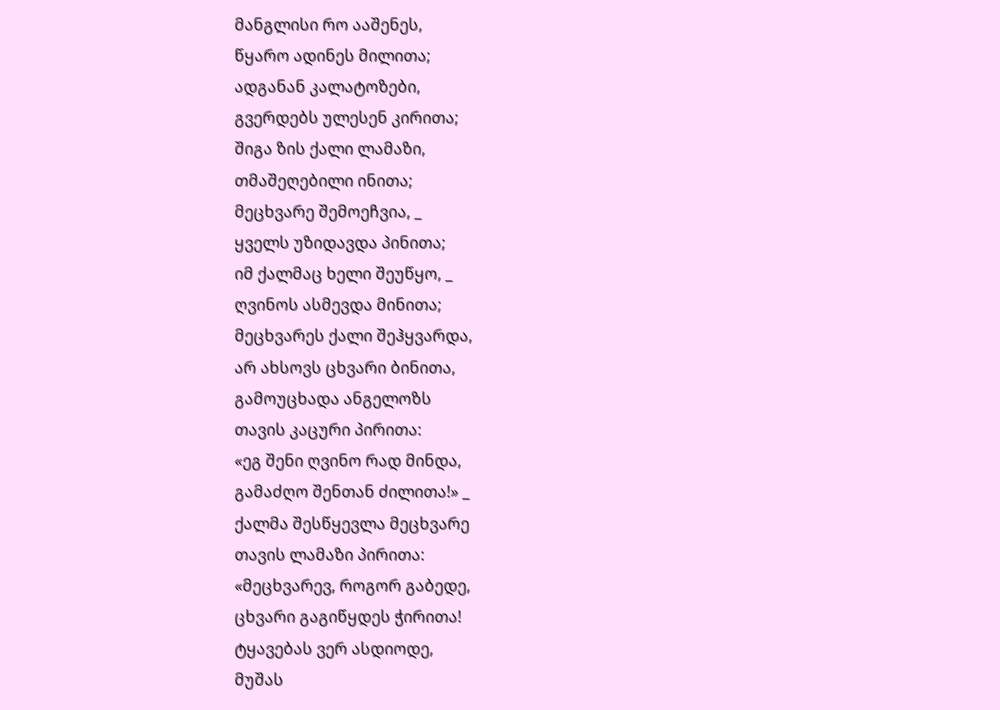მანგლისი რო ააშენეს,
წყარო ადინეს მილითა;
ადგანან კალატოზები,
გვერდებს ულესენ კირითა;
შიგა ზის ქალი ლამაზი,
თმაშეღებილი ინითა;
მეცხვარე შემოეჩვია, _
ყველს უზიდავდა პინითა;
იმ ქალმაც ხელი შეუწყო, _
ღვინოს ასმევდა მინითა;
მეცხვარეს ქალი შეჰყვარდა,
არ ახსოვს ცხვარი ბინითა,
გამოუცხადა ანგელოზს
თავის კაცური პირითა:
«ეგ შენი ღვინო რად მინდა,
გამაძღო შენთან ძილითა!» _
ქალმა შესწყევლა მეცხვარე
თავის ლამაზი პირითა:
«მეცხვარევ, როგორ გაბედე,
ცხვარი გაგიწყდეს ჭირითა!
ტყავებას ვერ ასდიოდე,
მუშას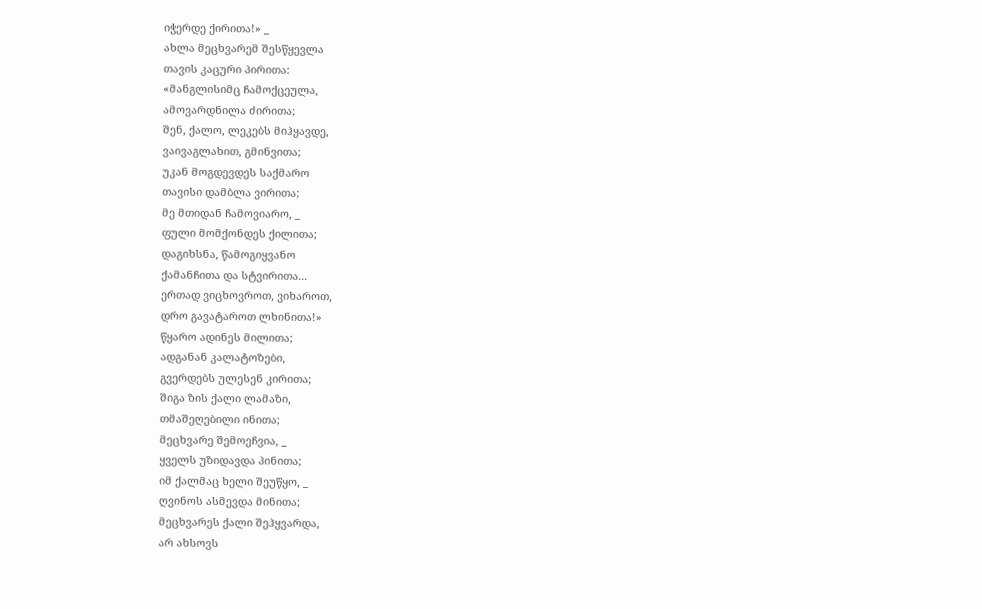იჭერდე ქირითა!» _
ახლა მეცხვარემ შესწყევლა
თავის კაცური პირითა:
«მანგლისიმც ჩამოქცეულა,
ამოვარდნილა ძირითა;
შენ, ქალო, ლეკებს მიჰყავდე,
ვაივაგლახით, გმინვითა;
უკან მოგდევდეს საქმარო
თავისი დამბლა ვირითა;
მე მთიდან ჩამოვიარო, _
ფული მომქონდეს ქილითა;
დაგიხსნა, წამოგიყვანო
ქამანჩითა და სტვირითა...
ერთად ვიცხოვროთ, ვიხაროთ,
დრო გავატაროთ ლხინითა!»
წყარო ადინეს მილითა;
ადგანან კალატოზები,
გვერდებს ულესენ კირითა;
შიგა ზის ქალი ლამაზი,
თმაშეღებილი ინითა;
მეცხვარე შემოეჩვია, _
ყველს უზიდავდა პინითა;
იმ ქალმაც ხელი შეუწყო, _
ღვინოს ასმევდა მინითა;
მეცხვარეს ქალი შეჰყვარდა,
არ ახსოვს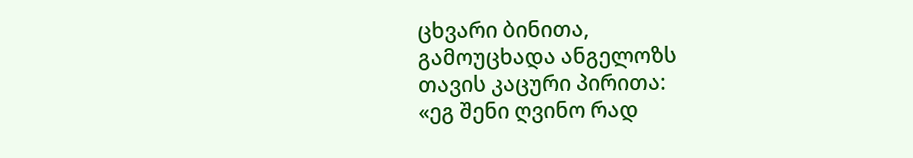ცხვარი ბინითა,
გამოუცხადა ანგელოზს
თავის კაცური პირითა:
«ეგ შენი ღვინო რად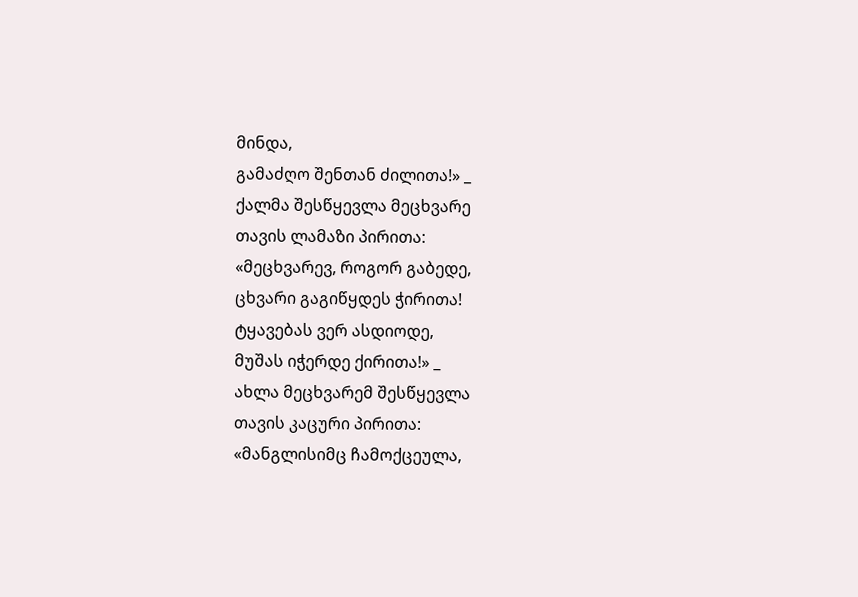მინდა,
გამაძღო შენთან ძილითა!» _
ქალმა შესწყევლა მეცხვარე
თავის ლამაზი პირითა:
«მეცხვარევ, როგორ გაბედე,
ცხვარი გაგიწყდეს ჭირითა!
ტყავებას ვერ ასდიოდე,
მუშას იჭერდე ქირითა!» _
ახლა მეცხვარემ შესწყევლა
თავის კაცური პირითა:
«მანგლისიმც ჩამოქცეულა,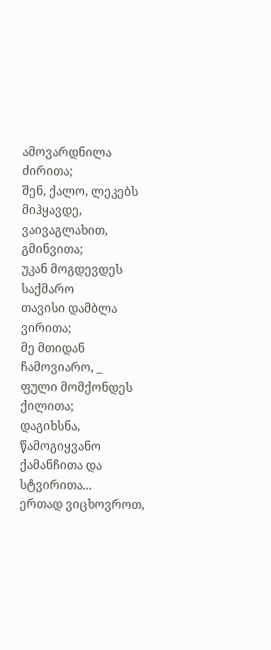ამოვარდნილა ძირითა;
შენ, ქალო, ლეკებს მიჰყავდე,
ვაივაგლახით, გმინვითა;
უკან მოგდევდეს საქმარო
თავისი დამბლა ვირითა;
მე მთიდან ჩამოვიარო, _
ფული მომქონდეს ქილითა;
დაგიხსნა, წამოგიყვანო
ქამანჩითა და სტვირითა...
ერთად ვიცხოვროთ,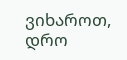ვიხაროთ,
დრო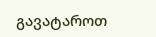გავატაროთ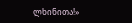ლხინითა!»